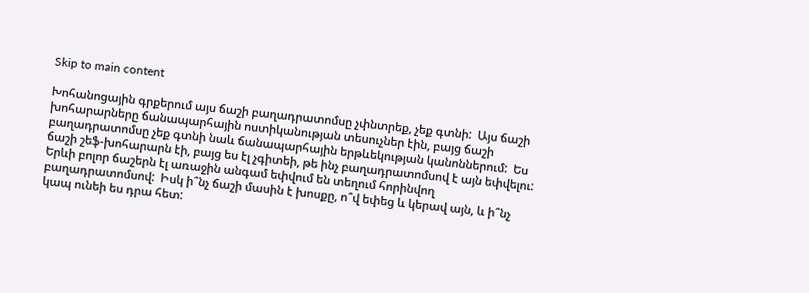Skip to main content

Խոհանոցային գրքերում այս ճաշի բաղադրատոմսը չփնտրեք, չեք գտնի:  Այս ճաշի խոհարարները ճանապարհային ոստիկանության տեսուչներ էին, բայց ճաշի բաղադրատոմսը չեք գտնի նաև ճանապարհային երթևեկության կանոններում:  Ես ճաշի շեֆ-խոհարարն էի, բայց ես էլ չգիտեի, թե ինչ բաղադրատոմսով է այն եփվելու:  Երևի բոլոր ճաշերն էլ առաջին անգամ եփվում են տեղում հորինվող բաղադրատոմսով:  Իսկ ի՞նչ ճաշի մասին է խոսքը, ո՞վ եփեց և կերավ այն, և ի՞նչ կապ ունեի ես դրա հետ: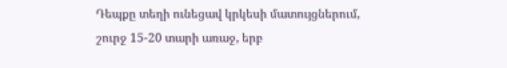Դեպքը տեղի ունեցավ կրկեսի մատույցներում, շուրջ 15-20 տարի առաջ, երբ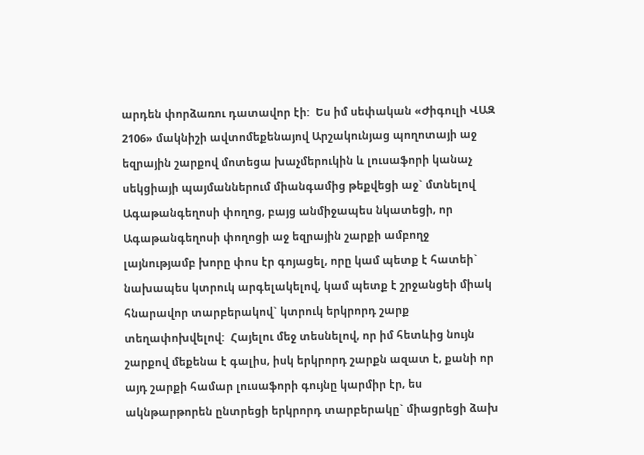արդեն փորձառու դատավոր էի:  Ես իմ սեփական «Ժիգուլի ՎԱԶ 2106» մակնիշի ավտոմեքենայով Արշակունյաց պողոտայի աջ եզրային շարքով մոտեցա խաչմերուկին և լուսաֆորի կանաչ սեկցիայի պայմաններում միանգամից թեքվեցի աջ` մտնելով Ագաթանգեղոսի փողոց, բայց անմիջապես նկատեցի, որ Ագաթանգեղոսի փողոցի աջ եզրային շարքի ամբողջ լայնությամբ խորը փոս էր գոյացել, որը կամ պետք է հատեի` նախապես կտրուկ արգելակելով, կամ պետք է շրջանցեի միակ հնարավոր տարբերակով` կտրուկ երկրորդ շարք տեղափոխվելով:  Հայելու մեջ տեսնելով, որ իմ հետևից նույն շարքով մեքենա է գալիս, իսկ երկրորդ շարքն ազատ է, քանի որ այդ շարքի համար լուսաֆորի գույնը կարմիր էր, ես ակնթարթորեն ընտրեցի երկրորդ տարբերակը` միացրեցի ձախ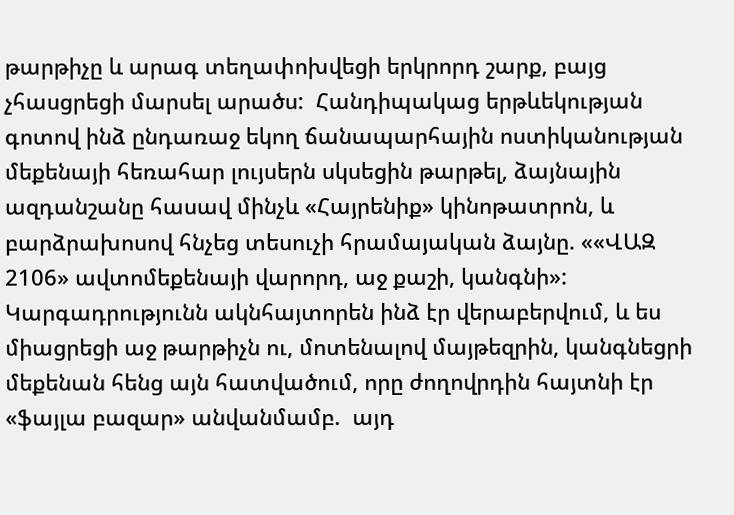թարթիչը և արագ տեղափոխվեցի երկրորդ շարք, բայց չհասցրեցի մարսել արածս:  Հանդիպակաց երթևեկության գոտով ինձ ընդառաջ եկող ճանապարհային ոստիկանության մեքենայի հեռահար լույսերն սկսեցին թարթել, ձայնային ազդանշանը հասավ մինչև «Հայրենիք» կինոթատրոն, և բարձրախոսով հնչեց տեսուչի հրամայական ձայնը. ««ՎԱԶ 2106» ավտոմեքենայի վարորդ, աջ քաշի, կանգնի»:  Կարգադրությունն ակնհայտորեն ինձ էր վերաբերվում, և ես միացրեցի աջ թարթիչն ու, մոտենալով մայթեզրին, կանգնեցրի մեքենան հենց այն հատվածում, որը ժողովրդին հայտնի էր «ֆայլա բազար» անվանմամբ.  այդ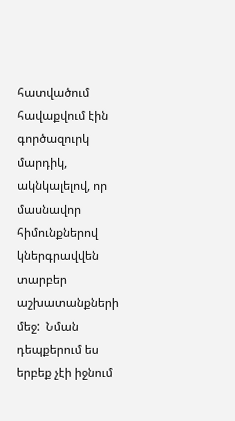հատվածում հավաքվում էին գործազուրկ մարդիկ, ակնկալելով, որ մասնավոր հիմունքներով կներգրավվեն տարբեր աշխատանքների մեջ:  Նման դեպքերում ես երբեք չէի իջնում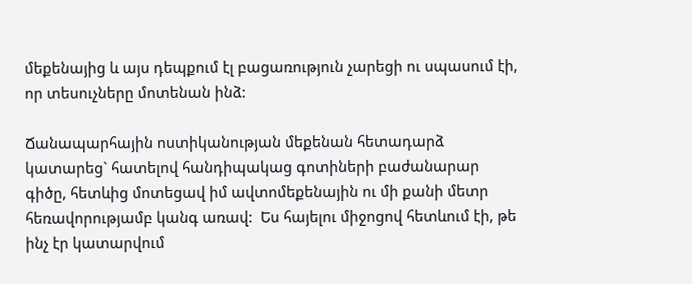մեքենայից և այս դեպքում էլ բացառություն չարեցի ու սպասում էի, որ տեսուչները մոտենան ինձ:

Ճանապարհային ոստիկանության մեքենան հետադարձ կատարեց` հատելով հանդիպակաց գոտիների բաժանարար գիծը, հետևից մոտեցավ իմ ավտոմեքենային ու մի քանի մետր հեռավորությամբ կանգ առավ:  Ես հայելու միջոցով հետևում էի, թե ինչ էր կատարվում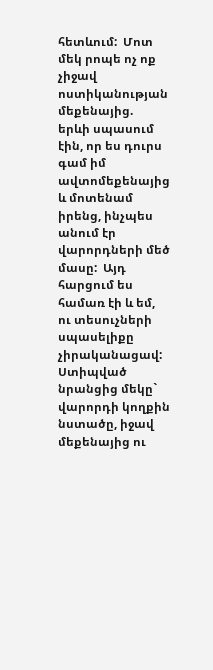հետևում:  Մոտ մեկ րոպե ոչ ոք չիջավ ոստիկանության մեքենայից.  երևի սպասում էին, որ ես դուրս գամ իմ ավտոմեքենայից և մոտենամ իրենց, ինչպես անում էր վարորդների մեծ մասը:  Այդ հարցում ես համառ էի և եմ, ու տեսուչների սպասելիքը չիրականացավ:  Ստիպված նրանցից մեկը` վարորդի կողքին նստածը, իջավ մեքենայից ու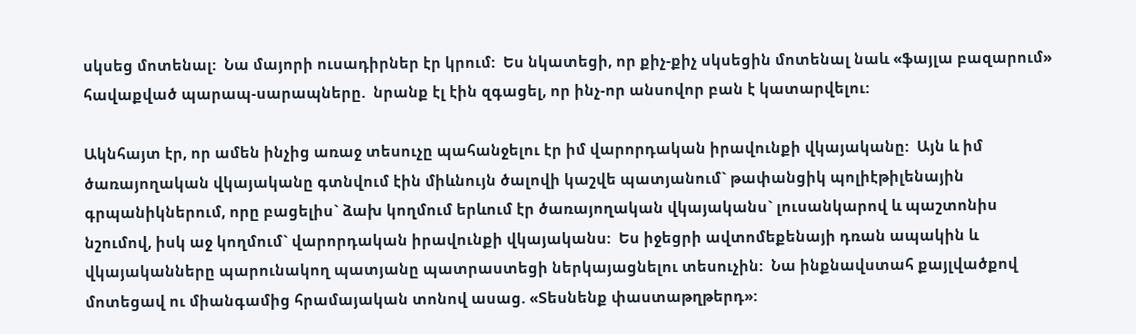սկսեց մոտենալ:  Նա մայորի ուսադիրներ էր կրում:  Ես նկատեցի, որ քիչ-քիչ սկսեցին մոտենալ նաև «ֆայլա բազարում» հավաքված պարապ-սարապները.  նրանք էլ էին զգացել, որ ինչ-որ անսովոր բան է կատարվելու:

Ակնհայտ էր, որ ամեն ինչից առաջ տեսուչը պահանջելու էր իմ վարորդական իրավունքի վկայականը:  Այն և իմ ծառայողական վկայականը գտնվում էին միևնույն ծալովի կաշվե պատյանում` թափանցիկ պոլիէթիլենային գրպանիկներում, որը բացելիս` ձախ կողմում երևում էր ծառայողական վկայականս` լուսանկարով և պաշտոնիս նշումով, իսկ աջ կողմում` վարորդական իրավունքի վկայականս:  Ես իջեցրի ավտոմեքենայի դռան ապակին և վկայականները պարունակող պատյանը պատրաստեցի ներկայացնելու տեսուչին:  Նա ինքնավստահ քայլվածքով մոտեցավ ու միանգամից հրամայական տոնով ասաց. «Տեսնենք փաստաթղթերդ»: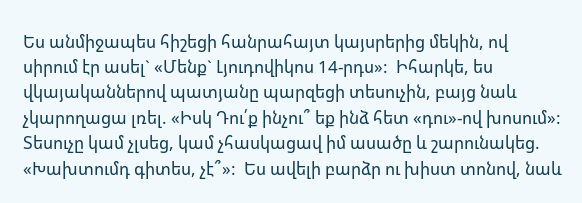Ես անմիջապես հիշեցի հանրահայտ կայսրերից մեկին, ով սիրում էր ասել` «Մենք` Լյուդովիկոս 14-րդս»:  Իհարկե, ես վկայականներով պատյանը պարզեցի տեսուչին, բայց նաև չկարողացա լռել. «Իսկ Դու՛ք ինչու՞ եք ինձ հետ «դու»-ով խոսում»:  Տեսուչը կամ չլսեց, կամ չհասկացավ իմ ասածը և շարունակեց. «Խախտումդ գիտես, չէ՞»:  Ես ավելի բարձր ու խիստ տոնով, նաև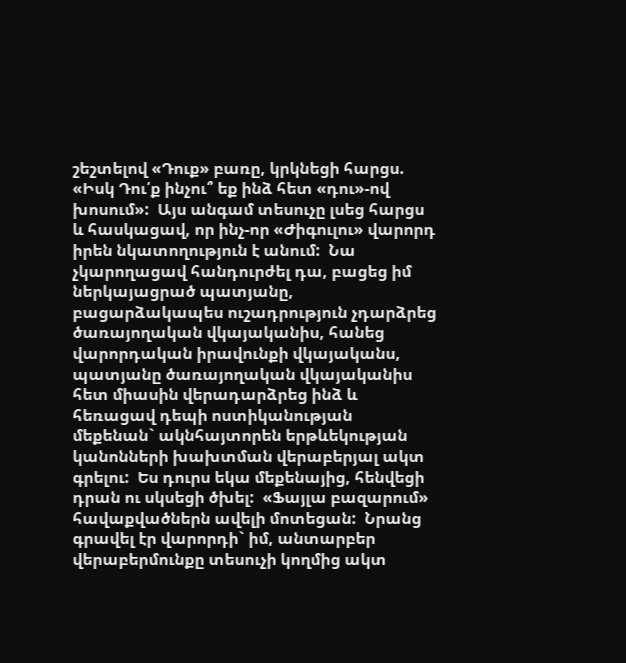շեշտելով «Դուք» բառը, կրկնեցի հարցս. «Իսկ Դու՛ք ինչու՞ եք ինձ հետ «դու»-ով խոսում»:  Այս անգամ տեսուչը լսեց հարցս և հասկացավ, որ ինչ-որ «Ժիգուլու» վարորդ իրեն նկատողություն է անում:  Նա չկարողացավ հանդուրժել դա, բացեց իմ ներկայացրած պատյանը, բացարձակապես ուշադրություն չդարձրեց ծառայողական վկայականիս, հանեց վարորդական իրավունքի վկայականս, պատյանը ծառայողական վկայականիս հետ միասին վերադարձրեց ինձ և հեռացավ դեպի ոստիկանության մեքենան` ակնհայտորեն երթևեկության կանոնների խախտման վերաբերյալ ակտ գրելու:  Ես դուրս եկա մեքենայից, հենվեցի դրան ու սկսեցի ծխել:  «Ֆայլա բազարում» հավաքվածներն ավելի մոտեցան:  Նրանց գրավել էր վարորդի` իմ, անտարբեր վերաբերմունքը տեսուչի կողմից ակտ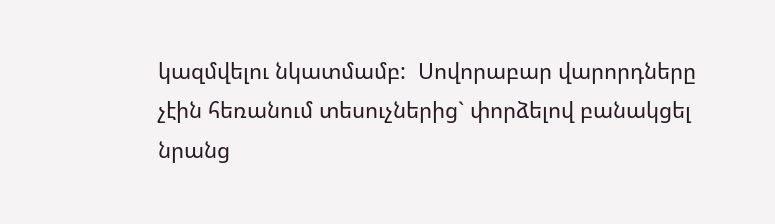կազմվելու նկատմամբ:  Սովորաբար վարորդները չէին հեռանում տեսուչներից` փորձելով բանակցել նրանց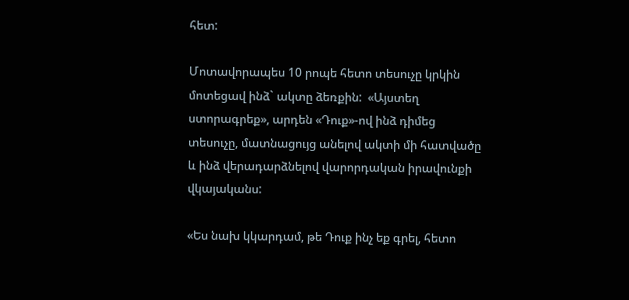հետ:

Մոտավորապես 10 րոպե հետո տեսուչը կրկին մոտեցավ ինձ` ակտը ձեռքին:  «Այստեղ ստորագրեք», արդեն «Դուք»-ով ինձ դիմեց տեսուչը, մատնացույց անելով ակտի մի հատվածը և ինձ վերադարձնելով վարորդական իրավունքի վկայականս:

«Ես նախ կկարդամ, թե Դուք ինչ եք գրել, հետո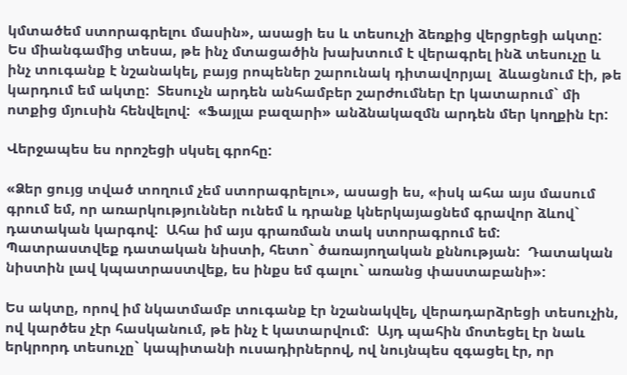կմտածեմ ստորագրելու մասին», ասացի ես և տեսուչի ձեռքից վերցրեցի ակտը:  Ես միանգամից տեսա, թե ինչ մտացածին խախտում է վերագրել ինձ տեսուչը և ինչ տուգանք է նշանակել, բայց րոպեներ շարունակ դիտավորյալ  ձևացնում էի, թե կարդում եմ ակտը:  Տեսուչն արդեն անհամբեր շարժումներ էր կատարում` մի ոտքից մյուսին հենվելով:  «Ֆայլա բազարի» անձնակազմն արդեն մեր կողքին էր:

Վերջապես ես որոշեցի սկսել գրոհը:

«Ձեր ցույց տված տողում չեմ ստորագրելու», ասացի ես, «իսկ ահա այս մասում գրում եմ, որ առարկություններ ունեմ և դրանք կներկայացնեմ գրավոր ձևով` դատական կարգով:  Ահա իմ այս գրառման տակ ստորագրում եմ:  Պատրաստվեք դատական նիստի, հետո` ծառայողական քննության:  Դատական նիստին լավ կպատրաստվեք, ես ինքս եմ գալու` առանց փաստաբանի»:

Ես ակտը, որով իմ նկատմամբ տուգանք էր նշանակվել, վերադարձրեցի տեսուչին, ով կարծես չէր հասկանում, թե ինչ է կատարվում:  Այդ պահին մոտեցել էր նաև երկրորդ տեսուչը` կապիտանի ուսադիրներով, ով նույնպես զգացել էր, որ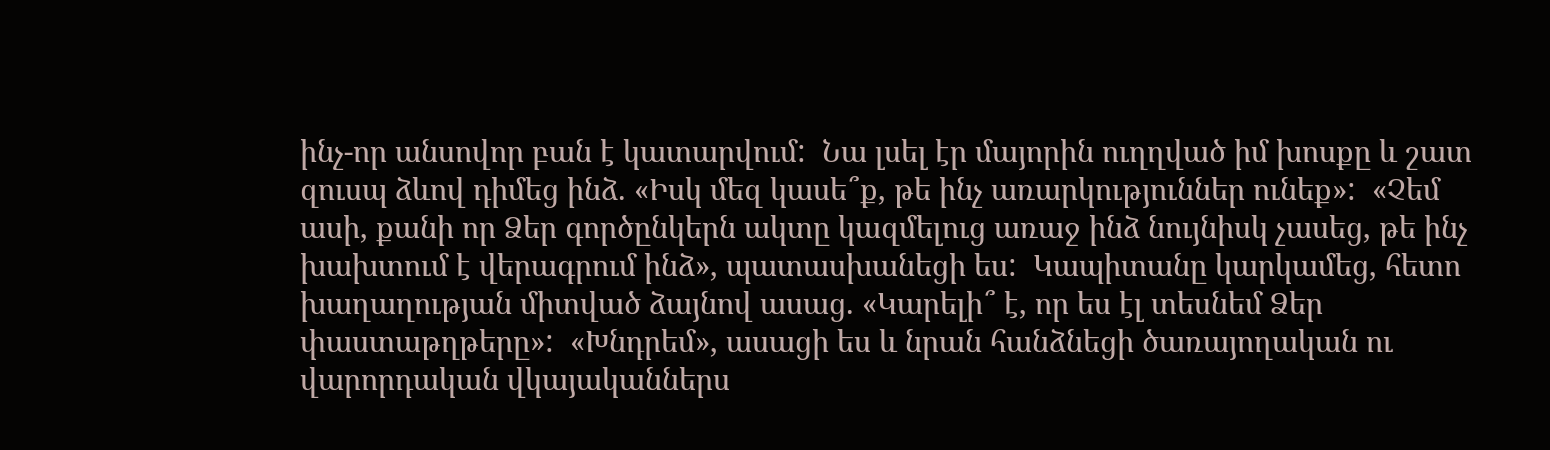ինչ-որ անսովոր բան է կատարվում:  Նա լսել էր մայորին ուղղված իմ խոսքը և շատ զուսպ ձևով դիմեց ինձ. «Իսկ մեզ կասե՞ք, թե ինչ առարկություններ ունեք»:  «Չեմ ասի, քանի որ Ձեր գործընկերն ակտը կազմելուց առաջ ինձ նույնիսկ չասեց, թե ինչ խախտում է վերագրում ինձ», պատասխանեցի ես:  Կապիտանը կարկամեց, հետո խաղաղության միտված ձայնով ասաց. «Կարելի՞ է, որ ես էլ տեսնեմ Ձեր փաստաթղթերը»:  «Խնդրեմ», ասացի ես և նրան հանձնեցի ծառայողական ու վարորդական վկայականներս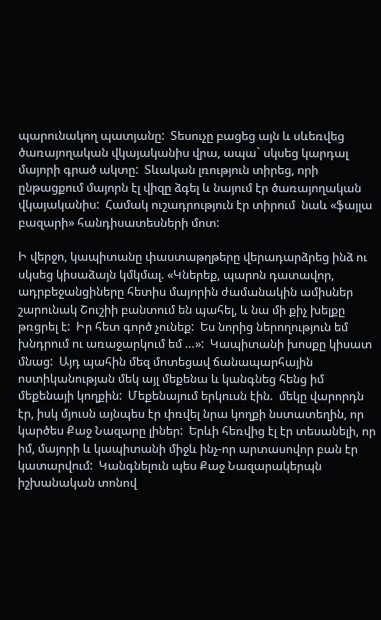պարունակող պատյանը:  Տեսուչը բացեց այն և սևեռվեց ծառայողական վկայականիս վրա, ապա` սկսեց կարդալ մայորի գրած ակտը:  Տևական լռություն տիրեց, որի ընթացքում մայորն էլ վիզը ձգել և նայում էր ծառայողական վկայականիս:  Համակ ուշադրություն էր տիրում  նաև «ֆայլա բազարի» հանդիսատեսների մոտ:

Ի վերջո, կապիտանը փաստաթղթերը վերադարձրեց ինձ ու սկսեց կիսաձայն կմկմալ. «Կներեք, պարոն դատավոր, ադրբեջանցիները հետիս մայորին ժամանակին ամիսներ շարունակ Շուշիի բանտում են պահել, և նա մի քիչ խելքը թռցրել է:  Իր հետ գործ չունեք:  Ես նորից ներողություն եմ խնդրում ու առաջարկում եմ …»:  Կապիտանի խոսքը կիսատ մնաց:  Այդ պահին մեզ մոտեցավ ճանապարհային ոստիկանության մեկ այլ մեքենա և կանգնեց հենց իմ մեքենայի կողքին:  Մեքենայում երկուսն էին.  մեկը վարորդն էր, իսկ մյուսն այնպես էր փռվել նրա կողքի նստատեղին, որ կարծես Քաջ Նազարը լիներ:  Երևի հեռվից էլ էր տեսանելի, որ իմ, մայորի և կապիտանի միջև ինչ-որ արտասովոր բան էր կատարվում:  Կանգնելուն պես Քաջ Նազարակերպն իշխանական տոնով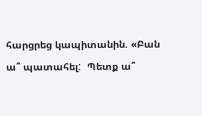հարցրեց կապիտանին. «Բան ա՞ պատահել:  Պետք ա՞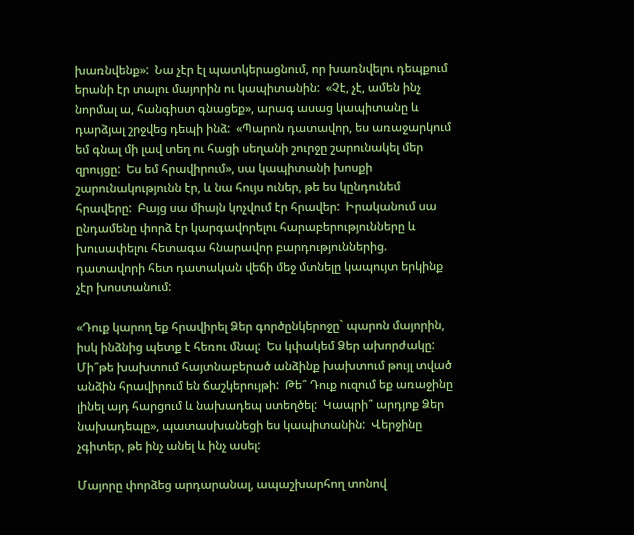խառնվենք»:  Նա չէր էլ պատկերացնում, որ խառնվելու դեպքում երանի էր տալու մայորին ու կապիտանին:  «Չէ, չէ, ամեն ինչ նորմալ ա, հանգիստ գնացեք», արագ ասաց կապիտանը և դարձյալ շրջվեց դեպի ինձ:  «Պարոն դատավոր, ես առաջարկում եմ գնալ մի լավ տեղ ու հացի սեղանի շուրջը շարունակել մեր զրույցը:  Ես եմ հրավիրում», սա կապիտանի խոսքի շարունակությունն էր, և նա հույս ուներ, թե ես կընդունեմ հրավերը:  Բայց սա միայն կոչվում էր հրավեր:  Իրականում սա ընդամենը փորձ էր կարգավորելու հարաբերությունները և խուսափելու հետագա հնարավոր բարդություններից.  դատավորի հետ դատական վեճի մեջ մտնելը կապույտ երկինք չէր խոստանում:

«Դուք կարող եք հրավիրել Ձեր գործընկերոջը` պարոն մայորին, իսկ ինձնից պետք է հեռու մնալ:  Ես կփակեմ Ձեր ախորժակը:  Մի՞թե խախտում հայտնաբերած անձինք խախտում թույլ տված անձին հրավիրում են ճաշկերույթի:  Թե՞ Դուք ուզում եք առաջինը լինել այդ հարցում և նախադեպ ստեղծել:  Կապրի՞ արդյոք Ձեր նախադեպը», պատասխանեցի ես կապիտանին:  Վերջինը չգիտեր, թե ինչ անել և ինչ ասել:

Մայորը փորձեց արդարանալ, ապաշխարհող տոնով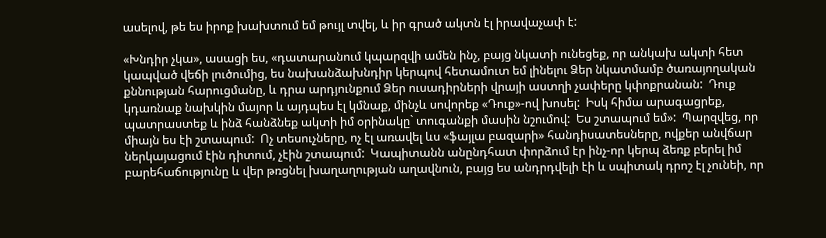ասելով, թե ես իրոք խախտում եմ թույլ տվել, և իր գրած ակտն էլ իրավաչափ է:

«Խնդիր չկա», ասացի ես, «դատարանում կպարզվի ամեն ինչ, բայց նկատի ունեցեք, որ անկախ ակտի հետ կապված վեճի լուծումից, ես նախանձախնդիր կերպով հետամուտ եմ լինելու Ձեր նկատմամբ ծառայողական քննության հարուցմանը, և դրա արդյունքում Ձեր ուսադիրների վրայի աստղի չափերը կփոքրանան:  Դուք կդառնաք նախկին մայոր և այդպես էլ կմնաք, մինչև սովորեք «Դուք»-ով խոսել:  Իսկ հիմա արագացրեք, պատրաստեք և ինձ հանձնեք ակտի իմ օրինակը` տուգանքի մասին նշումով:  Ես շտապում եմ»:  Պարզվեց, որ միայն ես էի շտապում:  Ոչ տեսուչները, ոչ էլ առավել ևս «ֆայլա բազարի» հանդիսատեսները, ովքեր անվճար ներկայացում էին դիտում, չէին շտապում:  Կապիտանն անընդհատ փորձում էր ինչ-որ կերպ ձեռք բերել իմ բարեհաճությունը և վեր թռցնել խաղաղության աղավնուն, բայց ես անդրդվելի էի և սպիտակ դրոշ էլ չունեի, որ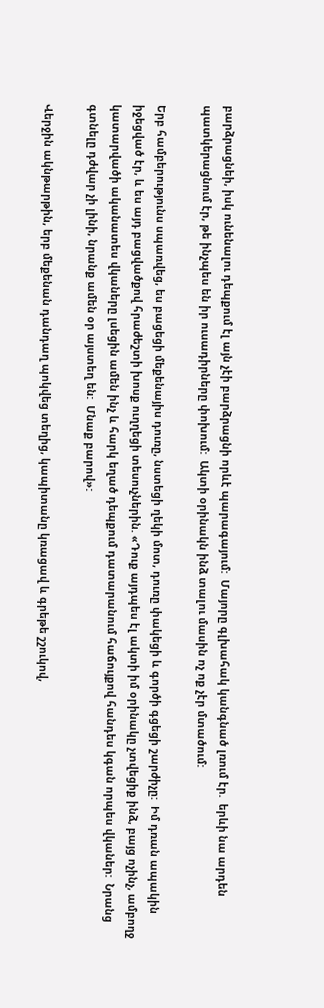բարձրացնեի, իսկ ունենալու դեպքում էլ այն չէի բարձրացնի որևէ պարագայում:  Մայորը գլխահակ կանգնած լռում էր.  երևի նա արդեն պատկերացնում էր, թե ինչպես են իր ուսադիրները փոխում:  Ակտի օրինակն ինձ տալու մասին ոչ ոք չէր մտածում:

Երբ համբերությունս սպառվեց, ես բացեցի մեքենայիս դուռը, նստեցի ղեկի մոտ, դուռը փակեցի և գործի գցեցի շարժիչը:  Իմ դռան ապակին իջեցված էր, և ես այդ բացվածքով հրաժեշտի խոսք ուղղեցի տեսուչներին. «Դուք այդպես էլ ակտի իմ օրինակը չտվեցիք ինձ, բայց ոչինչ, ամբողջ կատարվածի ականատես վկաները լսեցին ամեն ինչ և հարկ եղած դեպքում դատարանում հաճույքով հանդես կգան որպես վկաներ:  Նրանց գտնելը դժվար չի լինի, նրանք ամեն օր այստեղ են:  Մնաք բարով»:

Վերջին ակնթարթին, երբ մեքենան դանդաղ պոկվեց տեղից, կապիտանը կռացավ և գրեթե շշուկով,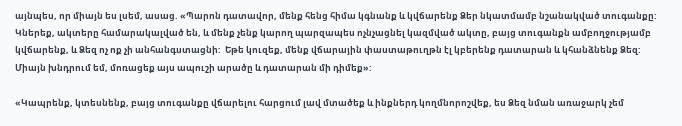այնպես, որ միայն ես լսեմ, ասաց. «Պարոն դատավոր, մենք հենց հիմա կգնանք և կվճարենք Ձեր նկատմամբ նշանակված տուգանքը:  Կներեք, ակտերը համարակալված են, և մենք չենք կարող պարզապես ոչնչացնել կազմված ակտը, բայց տուգանքն ամբողջությամբ կվճարենք, և Ձեզ ոչ ոք չի անհանգստացնի:  Եթե կուզեք, մենք վճարային փաստաթուղթն էլ կբերենք դատարան և կհանձնենք Ձեզ:  Միայն խնդրում եմ, մոռացեք այս ապուշի արածը և դատարան մի դիմեք»:

«Կապրենք, կտեսնենք, բայց տուգանքը վճարելու հարցում լավ մտածեք և ինքներդ կողմնորոշվեք, ես Ձեզ նման առաջարկ չեմ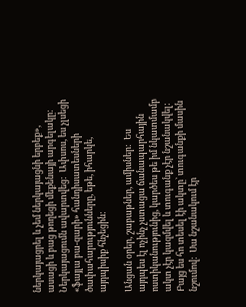ներկայացրել և չեմ ներկայացնի երբեք», ասացի և բաց թողեցի մեքենայի արգելակը:  Ներկայացումն ավարտվեց:  Ափսոս, ես չլսեցի «ֆայլա բա-զարի» հանդիսատեսների ծափահարությունները, եթե, իհարկե, այդպիսիք հնչեցին:

Անցան օրեր, շաբաթներ, ամիսներ:  Ես այդպես էլ ոչինչ չստացա ճանապարհային ոստիկանությունից, կարծես թե իմ նկատմամբ ակտ չէր կազմվել և տուգանք չէր նշանակվել:  Բայց ես հո տեսել էի ակտը` տուգանքի մասին նշումով:  Սա նշանակում էր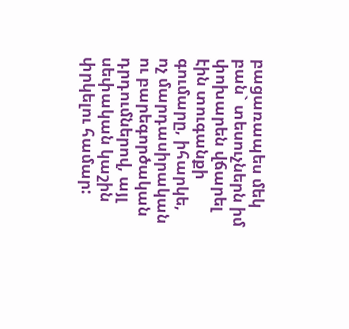բացառապես մեկ բան` տեսուչներն իմ փոխարեն վճարել էին տուգանքի գումարը, իհարկե, ոչ մարդասիրական ու բարեգործական դրդումներով, այլ սեփական կաշին փրկելու համար: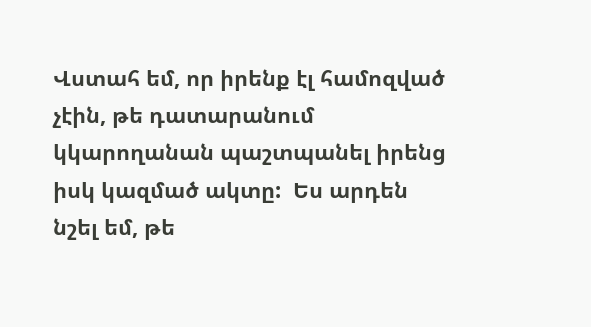Վստահ եմ, որ իրենք էլ համոզված չէին, թե դատարանում կկարողանան պաշտպանել իրենց իսկ կազմած ակտը:  Ես արդեն նշել եմ, թե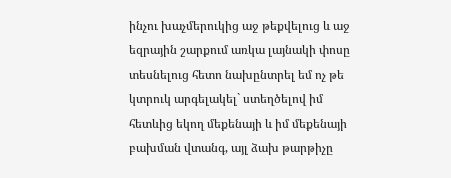ինչու խաչմերուկից աջ թեքվելուց և աջ եզրային շարքում առկա լայնակի փոսը տեսնելուց հետո նախընտրել եմ ոչ թե կտրուկ արգելակել` ստեղծելով իմ հետևից եկող մեքենայի և իմ մեքենայի բախման վտանգ, այլ ձախ թարթիչը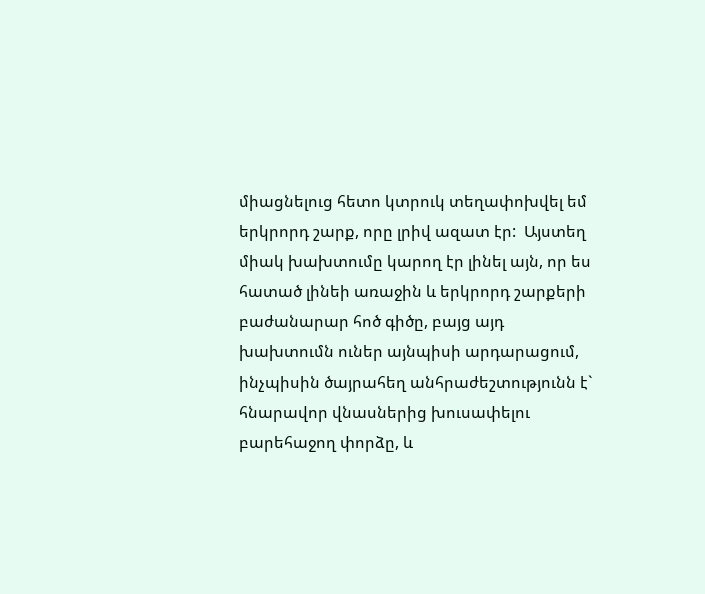միացնելուց հետո կտրուկ տեղափոխվել եմ երկրորդ շարք, որը լրիվ ազատ էր:  Այստեղ միակ խախտումը կարող էր լինել այն, որ ես հատած լինեի առաջին և երկրորդ շարքերի բաժանարար հոծ գիծը, բայց այդ խախտումն ուներ այնպիսի արդարացում, ինչպիսին ծայրահեղ անհրաժեշտությունն է` հնարավոր վնասներից խուսափելու բարեհաջող փորձը, և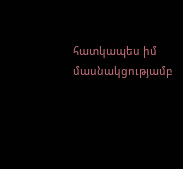հատկապես իմ մասնակցությամբ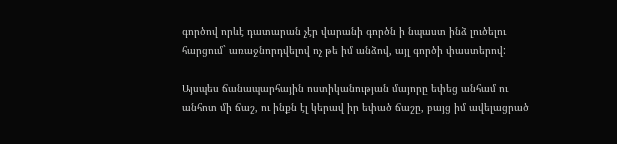գործով որևէ դատարան չէր վարանի գործն ի նպաստ ինձ լուծելու հարցում` առաջնորդվելով ոչ թե իմ անձով, այլ գործի փաստերով:

Այսպես ճանապարհային ոստիկանության մայորը եփեց անհամ ու անհոտ մի ճաշ, ու ինքն էլ կերավ իր եփած ճաշը, բայց իմ ավելացրած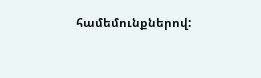համեմունքներով: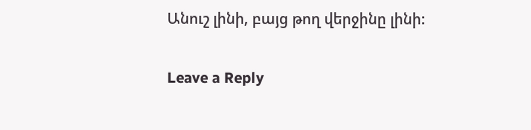Անուշ լինի, բայց թող վերջինը լինի:

Leave a Reply